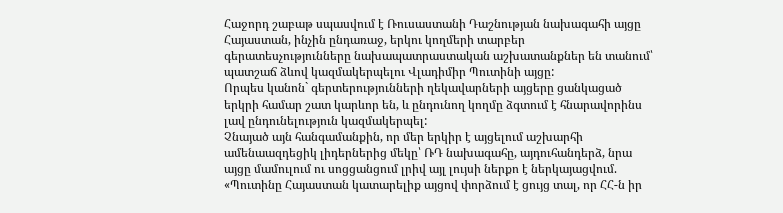Հաջորդ շաբաթ սպասվում է Ռուսաստանի Դաշնության նախագահի այցը Հայաստան, ինչին ընդառաջ, երկու կողմերի տարբեր գերատեսչությունները նախապատրաստական աշխատանքներ են տանում՝ պատշաճ ձևով կազմակերպելու Վլադիմիր Պուտինի այցը:
Որպես կանոն` գերտերությունների ղեկավարների այցերը ցանկացած երկրի համար շատ կարևոր են, և ընդունող կողմը ձգտում է հնարավորինս լավ ընդունելություն կազմակերպել:
Չնայած այն հանգամանքին, որ մեր երկիր է այցելում աշխարհի ամենաազդեցիկ լիդերներից մեկը՝ ՌԴ նախագահը, այդուհանդերձ, նրա այցը մամուլում ու սոցցանցում լրիվ այլ լույսի ներքո է ներկայացվում. «Պուտինը Հայաստան կատարելիք այցով փորձում է ցույց տալ, որ ՀՀ-ն իր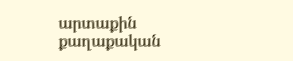արտաքին քաղաքական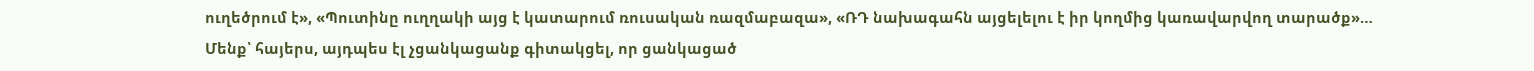ուղեծրում է», «Պուտինը ուղղակի այց է կատարում ռուսական ռազմաբազա», «ՌԴ նախագահն այցելելու է իր կողմից կառավարվող տարածք»…
Մենք՝ հայերս, այդպես էլ չցանկացանք գիտակցել, որ ցանկացած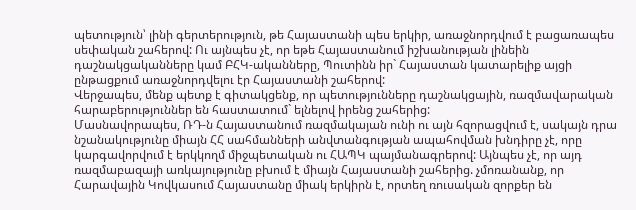պետություն՝ լինի գերտերություն, թե Հայաստանի պես երկիր, առաջնորդվում է բացառապես սեփական շահերով: Ու այնպես չէ, որ եթե Հայաստանում իշխանության լինեին դաշնակցականները կամ ԲՀԿ-ականները, Պուտինն իր` Հայաստան կատարելիք այցի ընթացքում առաջնորդվելու էր Հայաստանի շահերով:
Վերջապես, մենք պետք է գիտակցենք, որ պետությունները դաշնակցային, ռազմավարական հարաբերություններ են հաստատում` ելնելով իրենց շահերից:
Մասնավորապես, ՌԴ-ն Հայաստանում ռազմակայան ունի ու այն հզորացվում է, սակայն դրա նշանակությունը միայն ՀՀ սահմանների անվտանգության ապահովման խնդիրը չէ, որը կարգավորվում է երկկողմ միջպետական ու ՀԱՊԿ պայմանագրերով: Այնպես չէ, որ այդ ռազմաբազայի առկայությունը բխում է միայն Հայաստանի շահերից. չմոռանանք, որ Հարավային Կովկասում Հայաստանը միակ երկիրն է, որտեղ ռուսական զորքեր են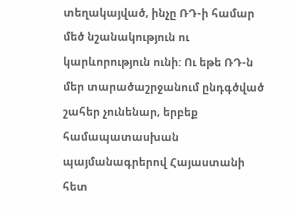տեղակայված, ինչը ՌԴ-ի համար մեծ նշանակություն ու կարևորություն ունի: Ու եթե ՌԴ-ն մեր տարածաշրջանում ընդգծված շահեր չունենար, երբեք համապատասխան պայմանագրերով Հայաստանի հետ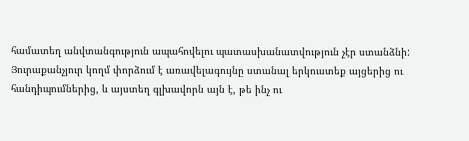համատեղ անվտանգություն ապահովելու պատասխանատվություն չէր ստանձնի:
Յուրաքանչյուր կողմ փորձում է առավելագույնը ստանալ երկուստեք այցերից ու հանդիպումներից, և այստեղ գլխավորն այն է, թե ինչ ու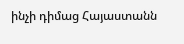ինչի դիմաց Հայաստանն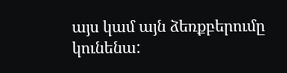այս կամ այն ձեռքբերումը կունենա: